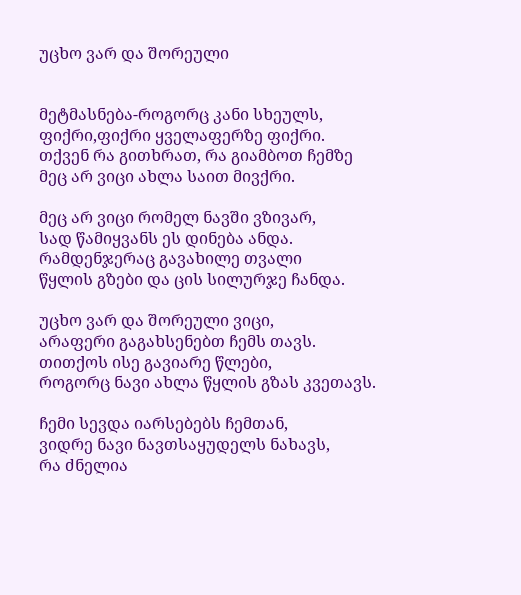უცხო ვარ და შორეული


მეტმასნება-როგორც კანი სხეულს,
ფიქრი,ფიქრი ყველაფერზე ფიქრი.
თქვენ რა გითხრათ, რა გიამბოთ ჩემზე
მეც არ ვიცი ახლა საით მივქრი.

მეც არ ვიცი რომელ ნავში ვზივარ,
სად წამიყვანს ეს დინება ანდა.
რამდენჯერაც გავახილე თვალი
წყლის გზები და ცის სილურჯე ჩანდა.

უცხო ვარ და შორეული ვიცი,
არაფერი გაგახსენებთ ჩემს თავს.
თითქოს ისე გავიარე წლები,
როგორც ნავი ახლა წყლის გზას კვეთავს.

ჩემი სევდა იარსებებს ჩემთან,
ვიდრე ნავი ნავთსაყუდელს ნახავს,
რა ძნელია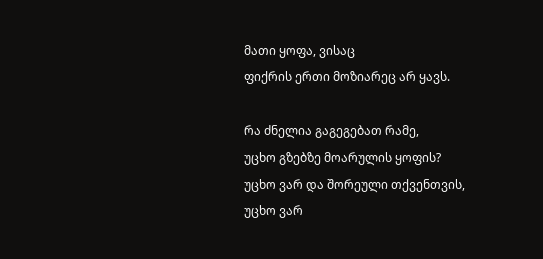მათი ყოფა, ვისაც
ფიქრის ერთი მოზიარეც არ ყავს.

რა ძნელია გაგეგებათ რამე,
უცხო გზებზე მოარულის ყოფის?
უცხო ვარ და შორეული თქვენთვის,
უცხო ვარ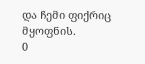და ჩემი ფიქრიც მყოფნის.
0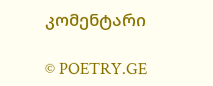კომენტარი

© POETRY.GE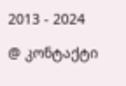2013 - 2024

@ კონტაქტი